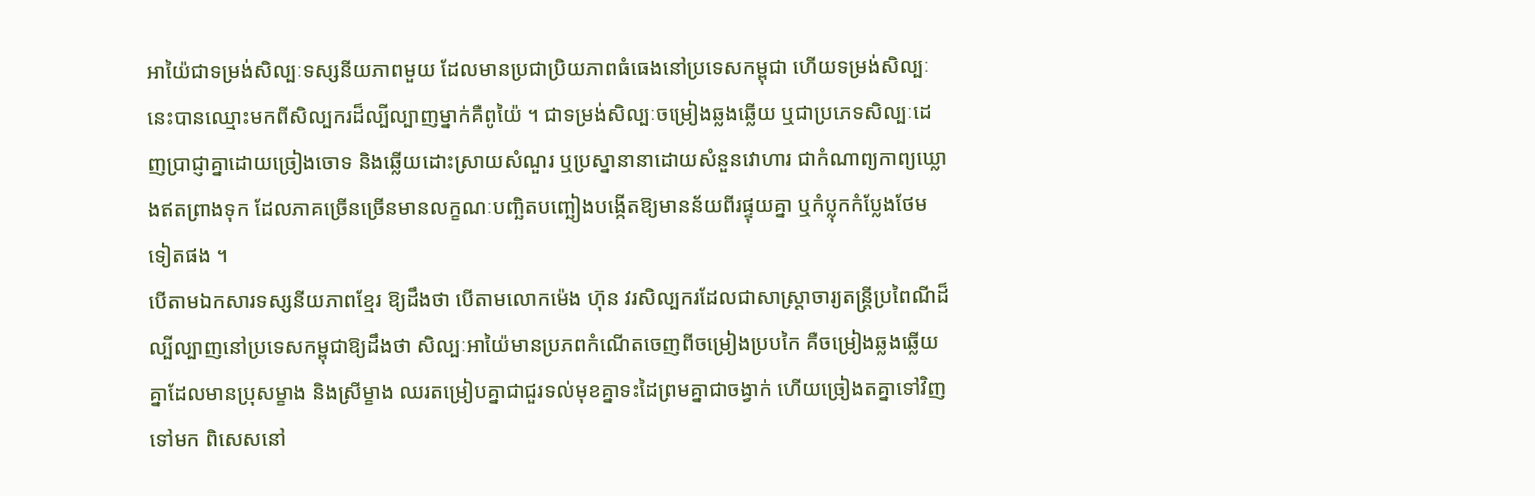អាយ៉ៃជាទម្រង់សិល្បៈទស្សនីយភាពមួយ ដែលមានប្រជាប្រិយភាពធំធេងនៅប្រទេសកម្ពុជា ហើយទម្រង់សិល្បៈនេះបានឈ្មោះមកពីសិល្បករដ៏ល្បីល្បាញម្នាក់គឺពូយ៉ៃ ។ ជាទម្រង់សិល្បៈចម្រៀងឆ្លងឆ្លើយ ឬជាប្រភេទសិល្បៈដេញប្រាជ្ញាគ្នាដោយច្រៀងចោទ និងឆ្លើយដោះស្រាយសំណួរ ឬប្រស្នានានាដោយសំនួនវោហារ ជាកំណាព្យកាព្យឃ្លោងឥតព្រាងទុក ដែលភាគច្រើនច្រើនមានលក្ខណៈបញ្ឆិតបញ្ឆៀងបង្កើតឱ្យមានន័យពីរផ្ទុយគ្នា ឬកំប្លុកកំប្លែងថែមទៀតផង ។
បើតាមឯកសារទស្សនីយភាពខ្មែរ ឱ្យដឹងថា បើតាមលោកម៉េង ហ៊ុន វរសិល្បករដែលជាសាស្ត្រាចារ្យតន្ត្រីប្រពៃណីដ៏ល្បីល្បាញនៅប្រទេសកម្ពុជាឱ្យដឹងថា សិល្បៈអាយ៉ៃមានប្រភពកំណើតចេញពីចម្រៀងប្របកៃ គឺចម្រៀងឆ្លងឆ្លើយគ្នាដែលមានប្រុសម្ខាង និងស្រីម្ខាង ឈរតម្រៀបគ្នាជាជួរទល់មុខគ្នាទះដៃព្រមគ្នាជាចង្វាក់ ហើយច្រៀងតគ្នាទៅវិញទៅមក ពិសេសនៅ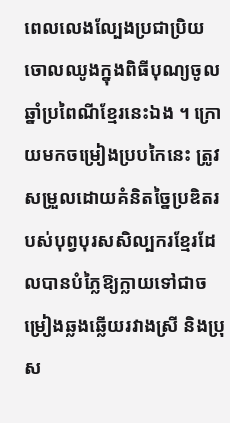ពេលលេងល្បែងប្រជាប្រិយចោលឈូងក្នុងពិធីបុណ្យចូលឆ្នាំប្រពៃណីខ្មែរនេះឯង ។ ក្រោយមកចម្រៀងប្របកៃនេះ ត្រូវសម្រួលដោយគំនិតច្នៃប្រឌិតរបស់បុព្វបុរសសិល្បករខ្មែរដែលបានបំភ្លៃឱ្យក្លាយទៅជាចម្រៀងឆ្លងឆ្លើយរវាងស្រី និងប្រុស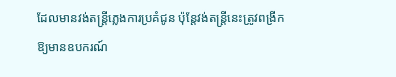ដែលមានវង់តន្ត្រីភ្លេងការប្រគំជូន ប៉ុន្តែវង់តន្ត្រីនេះត្រូវពង្រីកឱ្យមានឧបករណ៍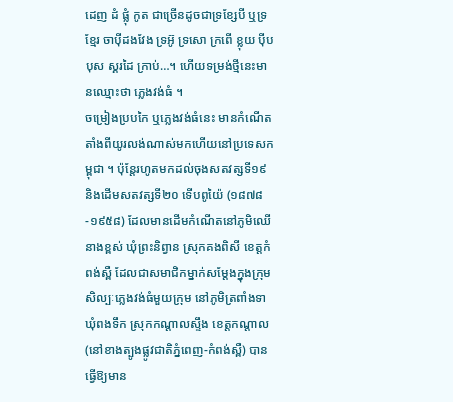ដេញ ដំ ផ្លុំ កូត ជាច្រើនដូចជាទ្រខ្សែបី ឬទ្រខ្មែរ ចាប៉ីដងវែង ទ្រអ៊ូ ទ្រសោ ក្រពើ ខ្លុយ ប៉ីបបុស ស្គរដៃ ក្រាប់…។ ហើយទម្រង់ថ្មីនេះមានឈ្មោះថា ភ្លេងវង់ធំ ។
ចម្រៀងប្របកៃ ឬភ្លេងវង់ធំនេះ មានកំណើតតាំងពីយូរលង់ណាស់មកហើយនៅប្រទេសកម្ពុជា ។ ប៉ុន្តែរហូតមកដល់ចុងសតវត្សទី១៩ និងដើមសតវត្សទី២០ ទើបពូយ៉ៃ (១៨៧៨-១៩៥៨) ដែលមានដើមកំណើតនៅភូមិឈើនាងខ្ពស់ ឃុំព្រះនិព្វាន ស្រុកគងពិសី ខេត្តកំពង់ស្ពឺ ដែលជាសមាជិកម្នាក់សម្តែងក្នុងក្រុមសិល្បៈភ្លេងវង់ធំមួយក្រុម នៅភូមិត្រពាំងទា ឃុំពងទឹក ស្រុកកណ្តាលស្ទឹង ខេត្តកណ្តាល (នៅខាងត្បូងផ្លូវជាតិភ្នំពេញ-កំពង់ស្ពឺ) បានធ្វើឱ្យមាន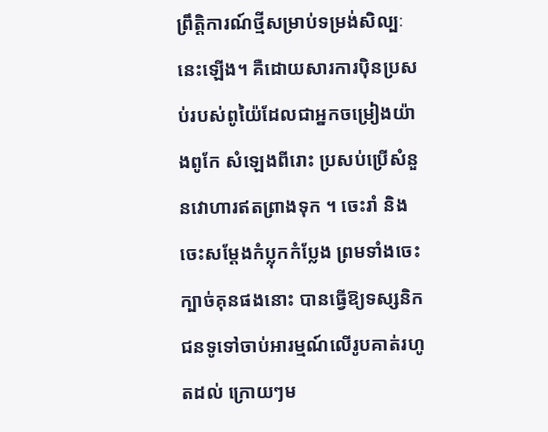ព្រឹត្តិការណ៍ថ្មីសម្រាប់ទម្រង់សិល្បៈនេះឡើង។ គឺដោយសារការប៉ិនប្រសប់របស់ពូយ៉ៃដែលជាអ្នកចម្រៀងយ៉ាងពូកែ សំឡេងពីរោះ ប្រសប់ប្រើសំនួនវោហារឥតព្រាងទុក ។ ចេះរាំ និងចេះសម្តែងកំប្លុកកំប្លែង ព្រមទាំងចេះក្បាច់គុនផងនោះ បានធ្វើឱ្យទស្សនិកជនទូទៅចាប់អារម្មណ៍លើរូបគាត់រហូតដល់ ក្រោយៗម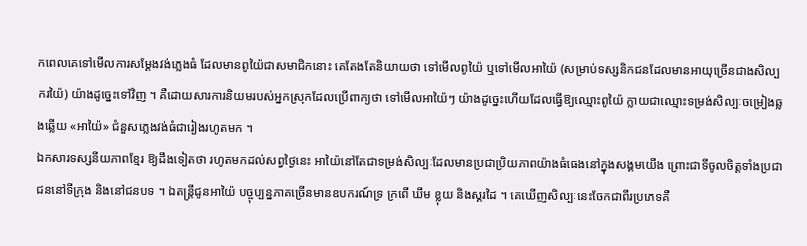កពេលគេទៅមើលការសម្តែងវង់ភ្លេងធំ ដែលមានពូយ៉ៃជាសមាជិកនោះ គេតែងតែនិយាយថា ទៅមើលពូយ៉ៃ ឬទៅមើលអាយ៉ៃ (សម្រាប់ទស្សនិកជនដែលមានអាយុច្រើនជាងសិល្បករយ៉ៃ) យ៉ាងដូច្នេះទៅវិញ ។ គឺដោយសារការនិយមរបស់អ្នកស្រុកដែលប្រើពាក្យថា ទៅមើលអាយ៉ៃៗ យ៉ាងដូច្នេះហើយដែលធ្វើឱ្យឈ្មោះពូយ៉ៃ ក្លាយជាឈ្មោះទម្រង់សិល្បៈចម្រៀងឆ្លងឆ្លើយ «អាយ៉ៃ» ជំនួសភ្លេងវង់ធំជារៀងរហូតមក ។
ឯកសារទស្សនីយភាពខ្មែរ ឱ្យដឹងទៀតថា រហូតមកដល់សព្វថ្ងៃនេះ អាយ៉ៃនៅតែជាទម្រង់សិល្បៈដែលមានប្រជាប្រិយភាពយ៉ាងធំធេងនៅក្នុងសង្គមយើង ព្រោះជាទីចូលចិត្តទាំងប្រជាជននៅទីក្រុង និងនៅជនបទ ។ ឯតន្ត្រីជូនអាយ៉ៃ បច្ចុប្បន្នភាគច្រើនមានឧបករណ៍ទ្រ ក្រពើ ឃឹម ខ្លុយ និងស្គរដៃ ។ គេឃើញសិល្បៈនេះចែកជាពីរប្រភេទគឺ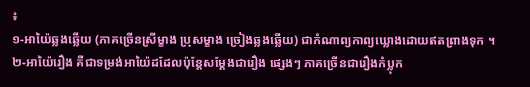៖
១-អាយ៉ៃឆ្លងឆ្លើយ (ភាគច្រើនស្រីម្ខាង ប្រុសម្ខាង ច្រៀងឆ្លងឆ្លើយ) ជាកំណាព្យកាព្យឃ្លោងដោយឥតព្រាងទុក ។
២-អាយ៉ៃរឿង គឺជាទម្រង់អាយ៉ៃដដែលប៉ុន្តែសម្តែងជារឿង ផ្សេងៗ ភាគច្រើនជារឿងកំប្លុក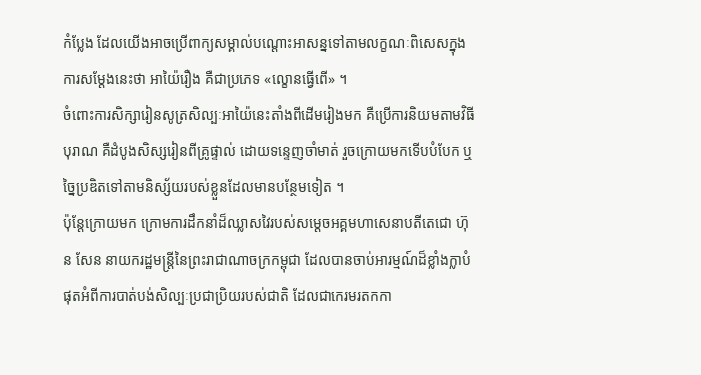កំប្លែង ដែលយើងអាចប្រើពាក្យសម្គាល់បណ្តោះអាសន្នទៅតាមលក្ខណៈពិសេសក្នុងការសម្តែងនេះថា អាយ៉ៃរឿង គឺជាប្រភេទ «ល្ខោនធ្វើពើ» ។
ចំពោះការសិក្សារៀនសូត្រសិល្បៈអាយ៉ៃនេះតាំងពីដើមរៀងមក គឺប្រើការនិយមតាមវិធីបុរាណ គឺដំបូងសិស្សរៀនពីគ្រូផ្ទាល់ ដោយទន្ទេញចាំមាត់ រួចក្រោយមកទើបបំបែក ឬច្នៃប្រឌិតទៅតាមនិស្ស័យរបស់ខ្លួនដែលមានបន្ថែមទៀត ។
ប៉ុន្តែក្រោយមក ក្រោមការដឹកនាំដ៏ឈ្លាសវៃរបស់សម្តេចអគ្គមហាសេនាបតីតេជោ ហ៊ុន សែន នាយករដ្ឋមន្ត្រីនៃព្រះរាជាណាចក្រកម្ពុជា ដែលបានចាប់អារម្មណ៍ដ៏ខ្លាំងក្លាបំផុតអំពីការបាត់បង់សិល្បៈប្រជាប្រិយរបស់ជាតិ ដែលជាកេរមរតកកា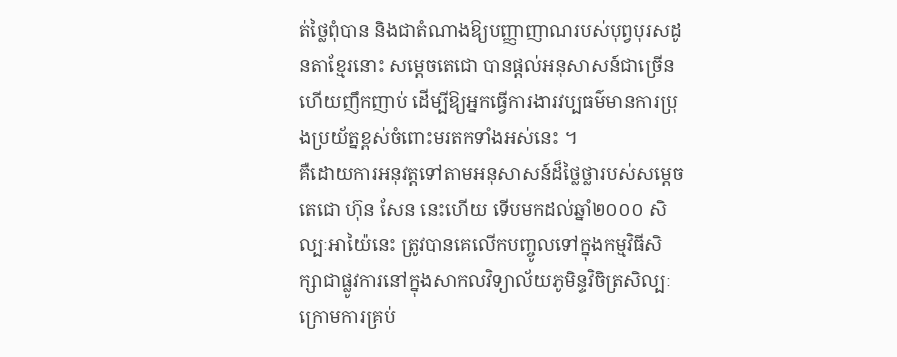ត់ថ្លៃពុំបាន និងជាតំណាងឱ្យបញ្ញាញាណរបស់បុព្វបុរសដូនតាខ្មែរនោះ សម្តេចតេជោ បានផ្តល់អនុសាសន៍ជាច្រើន ហើយញឹកញាប់ ដើម្បីឱ្យអ្នកធ្វើការងារវប្បធម៌មានការប្រុងប្រយ័ត្នខ្ពស់ចំពោះមរតកទាំងអស់នេះ ។
គឺដោយការអនុវត្តទៅតាមអនុសាសន៍ដ៏ថ្លៃថ្លារបស់សម្តេចតេជោ ហ៊ុន សែន នេះហើយ ទើបមកដល់ឆ្នាំ២០០០ សិល្បៈអាយ៉ៃនេះ ត្រូវបានគេលើកបញ្ចូលទៅក្នុងកម្មវិធីសិក្សាជាផ្លូវការនៅក្នុងសាកលវិទ្យាល័យភូមិន្ទវិចិត្រសិល្បៈ ក្រោមការគ្រប់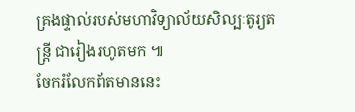គ្រងផ្ទាល់របស់មហាវិទ្យាល័យសិល្បៈតូរ្យតន្ត្រី ជារៀងរហូតមក ៕
ចែករំលែកព័តមាននេះ